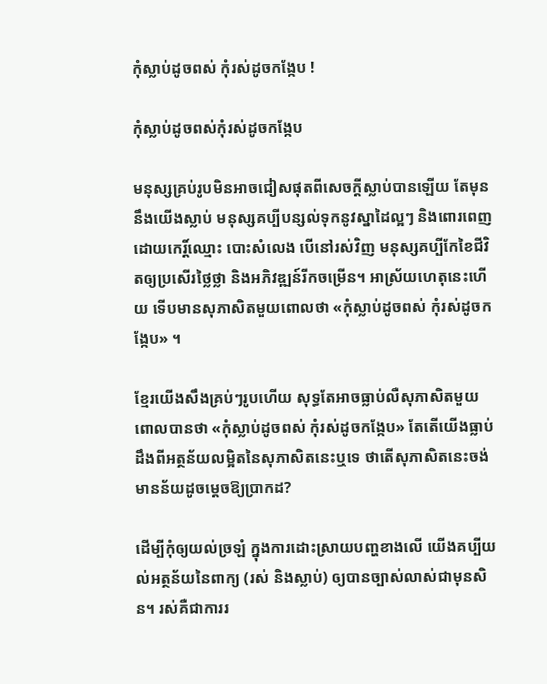កុំស្លាប់ដូចពស់ កុំរស់ដូចកង្កែប !

កុំស្លាប់ដូចពស់កុំរស់ដូចកង្កែប

មនុស្សគ្រប់រូបមិនអាចជៀសផុតពីសេចក្តីស្លាប់បានឡើយ តែមុននឹងយើងស្លាប់ មនុស្សគប្បីបន្សល់ទុកនូវស្នាដៃល្អៗ និងពោរពេញ ដោយកេរិ៍្តឈ្មោះ បោះសំលេង បើនៅរស់វិញ មនុស្សគប្បីកែខៃជីវិតឲ្យប្រសើរថ្លៃថ្លា និងអភិវឌ្ឍន៍រីកចម្រើន។ អាស្រ័យហេតុនេះហើយ ទើបមានសុភាសិតមួយពោលថា «កុំស្លាប់ដូចពស់ កុំរស់ដូចកង្កែប» ។

ខ្មែរយើងសឹងគ្រប់ៗរូបហើយ សុទ្ធតែអាចធ្លាប់លឺសុភាសិតមួយពោលបានថា «កុំស្លាប់ដូចពស់ កុំរស់ដូចកង្កែប» តែតើយើងធ្លាប់ដឹងពីអត្ថន័យលម្អិតនៃសុភាសិតនេះឬទេ ថាតើសុភាសិតនេះចង់មានន័យដូចម្តេចឱ្យប្រាកដ?

ដើម្បីកុំឲ្យយល់ច្រឡំ ក្នុងការដោះស្រាយបញ្ហខាងលើ យើងគប្បីយល់អត្ថន័យនៃពាក្យ (រស់ និងស្លាប់) ឲ្យបានច្បាស់លាស់ជាមុនសិន។ រស់គឺជាការរ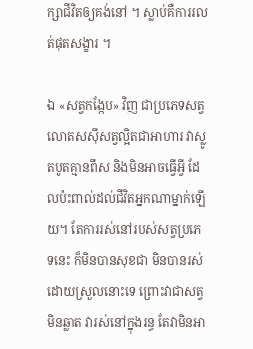ក្សាជីវិតឲ្យគង់នៅ ។ ស្លាប់គឺការរលត់ផុតសង្ខារ ។

ឯ «សត្វកង្កែប» វិញ ជាប្រភេទសត្វលោតសស៊ីសត្វល្អិតជាអាហារ វាស្លូតបូតគ្មានពឹស និងមិនអាចធ្វើអ្វី ដែលប៉ះពាល់ដល់ជីវិតអ្នកណាម្នាក់ឡើយ។ តែការរស់នៅរបស់សត្វប្រភេទនេះ ក៏មិនបានសុខជា មិនបានរស់ដោយស្រួលនោះទេ ព្រោះវាជាសត្វមិនឆ្លាត វារស់នៅក្នុងរន្ធ តែវាមិនអា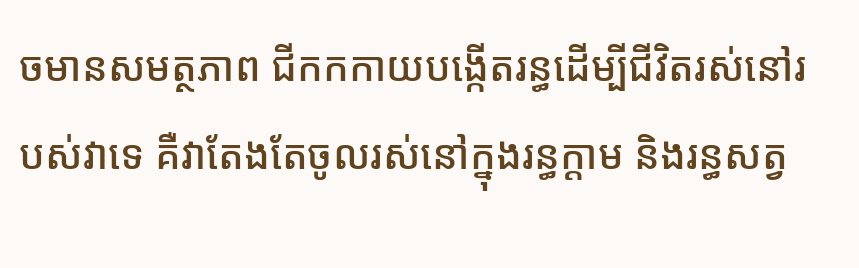ចមានសមត្ថភាព ជីកកកាយបង្កើតរន្ធដើម្បីជីវិតរស់នៅរបស់វាទេ គឺវាតែងតែចូលរស់នៅក្នុងរន្ធក្តាម និងរន្ធសត្វ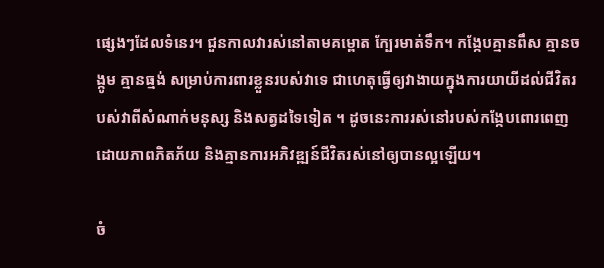ផ្សេងៗដែលទំនេរ។ ជួនកាលវារស់នៅតាមគម្ពោត ក្បែរមាត់ទឹក។ កង្កែបគ្មានពឹស គ្មានចង្កូម គ្មានធ្មង់ សម្រាប់ការពារខ្លួនរបស់វាទេ ជាហេតុធ្វើឲ្យវាងាយក្នុងការយាយីដល់ជីវិតរបស់វាពីសំណាក់មនុស្ស និងសត្វដទៃទៀត ។ ដូចនេះការរស់នៅរបស់កង្កែបពោរពេញដោយភាពភិតភ័យ និងគ្មានការអភិវឌ្ឍន៍ជីវិតរស់នៅឲ្យបានល្អឡើយ។

ចំ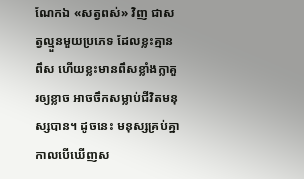ណែកឯ «សត្វពស់» វិញ ជាសត្វល្មួនមួយប្រភេទ ដែលខ្លះគ្មានពឹស ហើយខ្លះមានពឹសខ្លាំងក្លាគួរឲ្យខ្លាច អាចចឹកសម្លាប់ជីវិតមនុស្សបាន។ ដូចនេះ មនុស្សគ្រប់គ្នា កាលបើឃើញស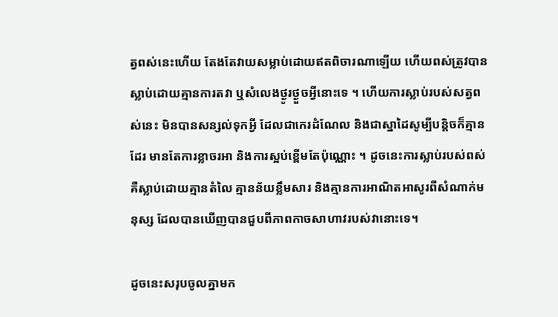ត្វពស់នេះហើយ តែងតែវាយសម្លាប់ដោយឥតពិចារណាឡើយ ហើយពស់ត្រូវបានស្លាប់ដោយគ្មានការតវា ឬសំលេងថ្ងូរថ្ងួចអ្វីនោះទេ ។ ហើយការស្លាប់របស់សត្វពស់នេះ មិនបានសន្សល់ទុកអ្វី ដែលជាកេរដំណែល និងជាស្នាដៃសូម្បីបន្តិចក៏គ្មានដែរ មានតែការខ្លាចរអា និងការស្អប់ខ្ពើមតែប៉ុណ្ណោះ ។ ដូចនេះការស្លាប់របស់ពស់ គឺស្លាប់ដោយគ្មានតំលៃ គ្មានន័យខ្លឹមសារ និងគ្មានការអាណិតអាសូរពីសំណាក់មនុស្ស ដែលបានឃើញបានជួបពីភាពកាចសាហាវរបស់វានោះទេ។

ដូចនេះសរុបចូលគ្នាមក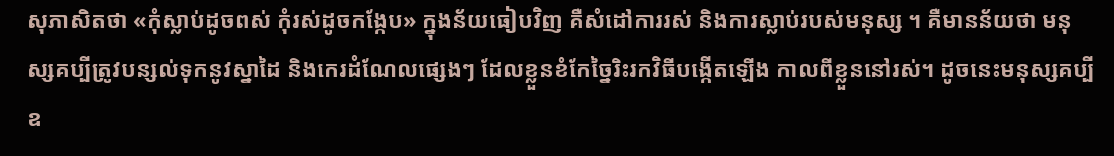សុភាសិតថា «កុំស្លាប់ដូចពស់ កុំរស់ដូចកង្កែប» ក្នុងន័យធៀបវិញ គឺសំដៅការរស់ និងការស្លាប់របស់មនុស្ស ។ គឺមានន័យថា មនុស្សគប្បីត្រូវបន្សល់ទុកនូវស្នាដៃ និងកេរដំណែលផ្សេងៗ ដែលខ្លួនខំកែច្នៃរិះរកវិធីបង្កើតឡើង កាលពីខ្លួននៅរស់។ ដូចនេះមនុស្សគប្បី ឧ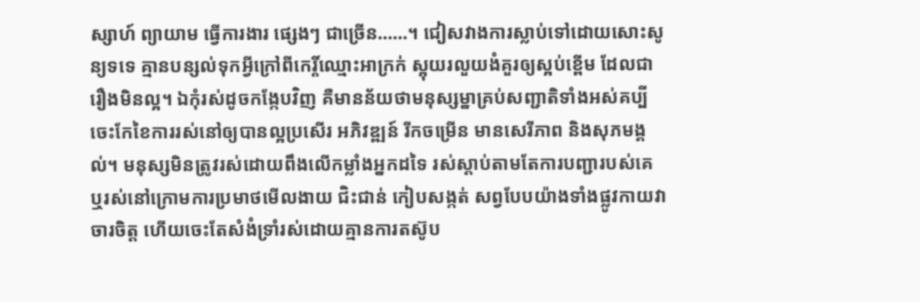ស្សាហ៍ ព្យាយាម ធ្វើការងារ ផ្សេងៗ ជាច្រើន……។ ជៀសវាងការស្លាប់ទៅដោយសោះសូន្យទទេ គ្មានបន្សល់ទុកអ្វីក្រៅពីកេរ្តិ៍ឈ្មោះអាក្រក់ ស្អុយរលួយងំគួរឲ្យស្អប់ខ្ពើម ដែលជារឿងមិនល្អ។ ឯកុំរស់ដូចកង្កែបវិញ គឺមានន័យថាមនុស្សម្នាគ្រប់សញ្ជាតិទាំងអស់គប្បីចេះកែខៃការរស់នៅឲ្យបានល្អប្រសើរ អភិវឌ្ឍន៍ រីកចម្រើន មានសេរីភាព និងសុភមង្គល់។ មនុស្សមិនត្រូវរស់ដោយពឹងលើកម្លាំងអ្នកដទៃ រស់ស្តាប់តាមតែការបញ្ជារបស់គេ ឬរស់នៅក្រោមការប្រមាថមើលងាយ ជិះជាន់ កៀបសង្កត់ សព្វបែបយ៉ាងទាំងផ្លូវកាយវាចារចិត្ត ហើយចេះតែសំងំទ្រាំរស់ដោយគ្មានការតស៊ូប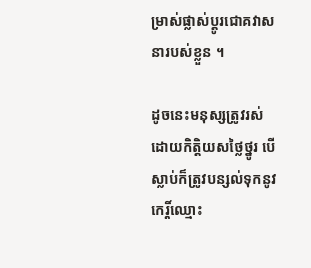ម្រាស់ផ្លាស់ប្តូរជោគវាសនារបស់ខ្លួន ។

ដូចនេះមនុស្សត្រូវរស់ដោយកិត្តិយសថ្លៃថ្នូរ បើស្លាប់ក៏ត្រូវបន្សល់ទុកនូវកេរ្តិ៍ឈ្មោះ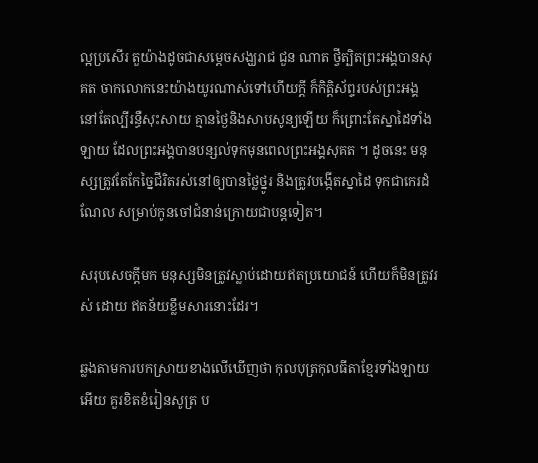ល្អប្រសើរ តួយ៉ាងដូចជាសម្តេចសង្ឃរាជ ជួន ណាត ថ្វីត្បិតព្រះអង្គបានសុគត ចាកលោកនេះយ៉ាងយូរណាស់ទៅហើយក្តី ក៏កិត្តិស័ព្ទរបស់ព្រះអង្គ នៅតែល្បីរន្ធឺសុះសាយ គ្មានថ្ងៃនិងសាបសូន្យឡើយ ក៏ព្រោះតែស្នាដៃទាំងឡាយ ដែលព្រះអង្គបានបន្សល់ទុកមុនពេលព្រះអង្គសុគត ។ ដូចនេះ មនុស្សត្រូវតែកែច្នៃជីរិតរស់នៅឲ្យបានថ្លៃថ្នូរ និងត្រូវបង្កើតស្នាដៃ ទុកជាកេរដំណែល សម្រាប់កូនចៅជំនាន់ក្រោយជាបន្តទៀត។

សរុបសេចក្តីមក មនុស្សមិនត្រូវស្លាប់ដោយឥតប្រយោជន៍ ហើយក៏មិនត្រូវរស់ ដោយ ឥតន័យខ្លឹមសារនោះដែរ។

ឆ្លងតាមការបកស្រាយខាងលើឃើញថា កុលបុត្រកុលធីតាខ្មែរទាំងឡាយអើយ គួរខិតខំរៀនសូត្រ ប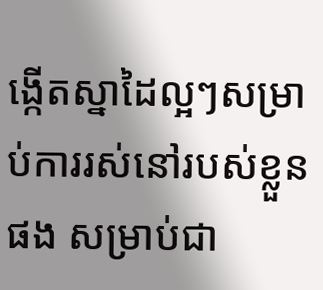ង្កើតស្នាដៃល្អៗសម្រាប់ការរស់នៅរបស់ខ្លួនផង សម្រាប់ជា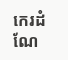កេរដំណែ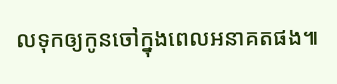លទុកឲ្យកូនចៅក្នុងពេលអនាគតផង៕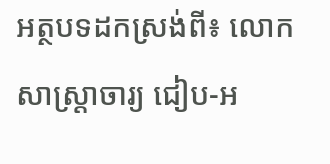អត្ថបទដកស្រង់ពី៖ លោកសាស្រ្តាចារ្យ ជៀប-អ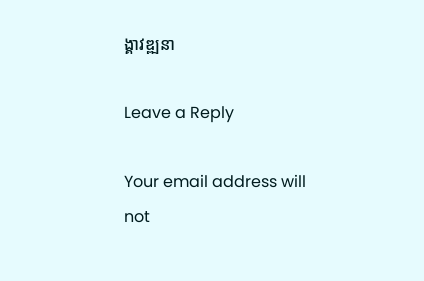ង្គាវឌ្ឍនា

Leave a Reply

Your email address will not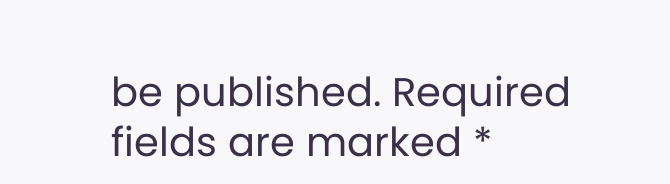be published. Required fields are marked *